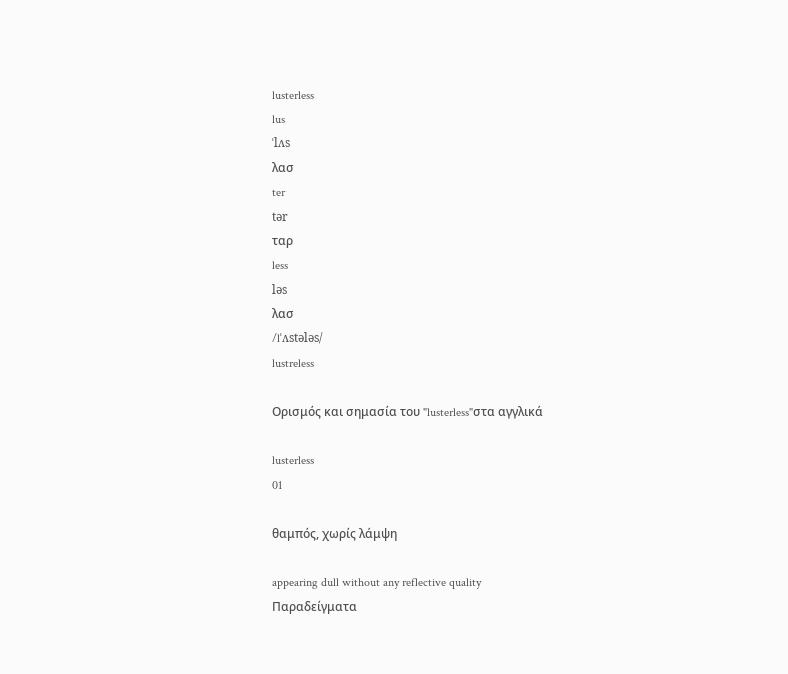lusterless
lus
ˈlʌs
λασ
ter
tər
ταρ
less
ləs
λασ
/lˈʌstələs/
lustreless

Ορισμός και σημασία του "lusterless"στα αγγλικά

lusterless
01

θαμπός, χωρίς λάμψη

appearing dull without any reflective quality
Παραδείγματα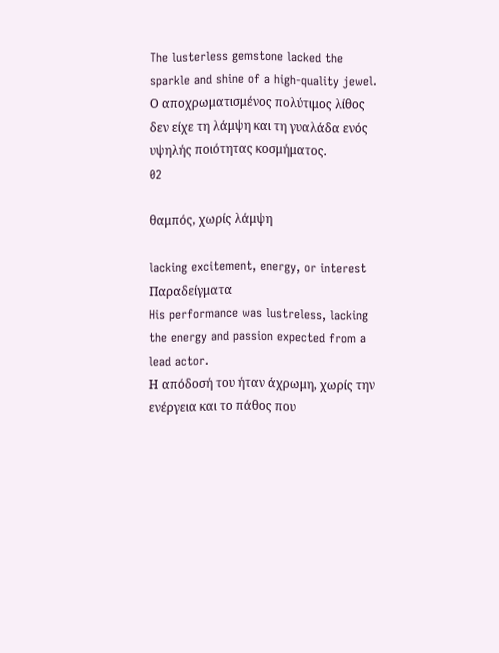The lusterless gemstone lacked the sparkle and shine of a high-quality jewel.
Ο αποχρωματισμένος πολύτιμος λίθος δεν είχε τη λάμψη και τη γυαλάδα ενός υψηλής ποιότητας κοσμήματος.
02

θαμπός, χωρίς λάμψη

lacking excitement, energy, or interest
Παραδείγματα
His performance was lustreless, lacking the energy and passion expected from a lead actor.
Η απόδοσή του ήταν άχρωμη, χωρίς την ενέργεια και το πάθος που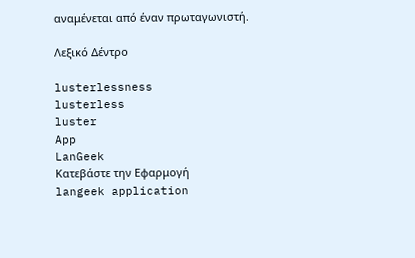αναμένεται από έναν πρωταγωνιστή.

Λεξικό Δέντρο

lusterlessness
lusterless
luster
App
LanGeek
Κατεβάστε την Εφαρμογή
langeek application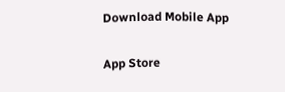Download Mobile App

App Store